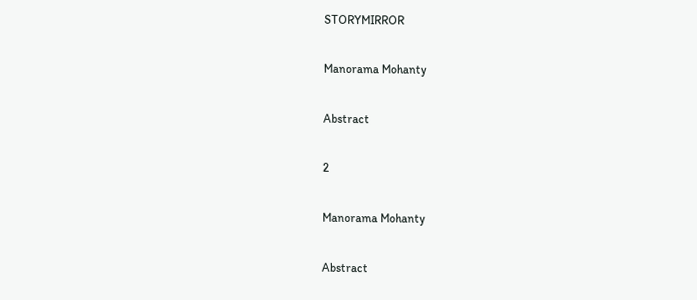STORYMIRROR

Manorama Mohanty

Abstract

2

Manorama Mohanty

Abstract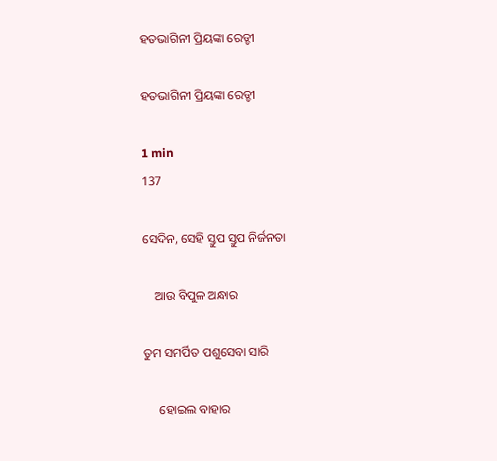ହତଭାଗିନୀ ପ୍ରିୟଙ୍କା ରେଡ୍ଡୀ

ହତଭାଗିନୀ ପ୍ରିୟଙ୍କା ରେଡ୍ଡୀ

1 min
137

ସେଦିନ, ସେହି ସ୍ତୁପ ସ୍ତୁପ ନିର୍ଜନତା

    ଆଉ ବିପୁଳ ଅନ୍ଧାର

ତୁମ ସମର୍ପିତ ପଶୁସେବା ସାରି

     ହୋଇଲ ବାହାର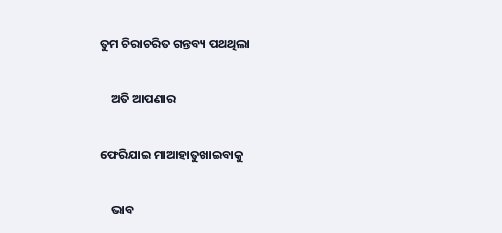ତୁମ ଚିରାଚରିତ ଗନ୍ତବ୍ୟ ପଥଥିଲା

    ଅତି ଆପଣାର

ଫେରିଯାଇ ମାଆହାତୁଖାଇବାକୁ

    ଭାବ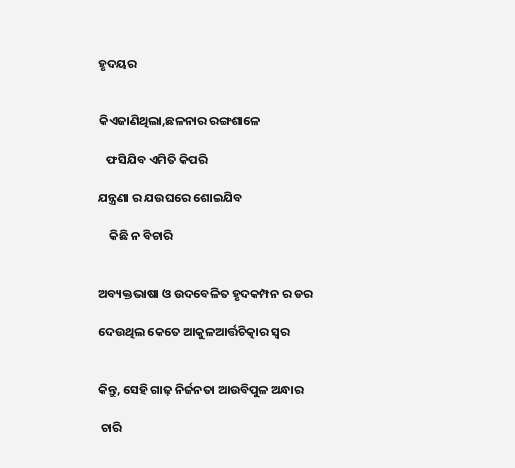ହୃଦୟର


କିଏଜାଣିଥିଲା,ଛଳନାର ରଙ୍ଗଶାଳେ

   ଫସିଯିବ ଏମିତି କିପରି

ଯନ୍ତ୍ରଣା ର ଯଉଘରେ ଶୋଇଯିବ

    କିଛି ନ ବିଚାରି


ଅବ୍ୟକ୍ତଭାଷା ଓ ଉଦବେଳିତ ହୃଦକମ୍ପନ ର ଡର

ଦେଉଥିଲ କେତେ ଆକୁଳଆର୍ତ୍ତଚିତ୍କାର ସ୍ବର


କିନ୍ତୁ, ସେହି ଗାଢ଼ ନିର୍ଜନତା ଆଉବିପୁଳ ଅନ୍ଧାର

 ଚାରି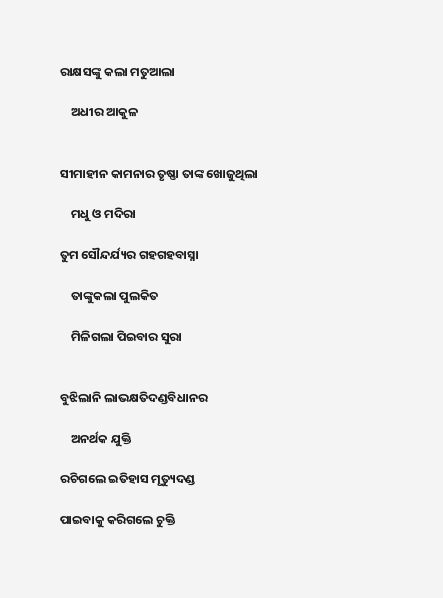ରାକ୍ଷସଙ୍କୁ କଲା ମତୁଆଲା

    ଅଧୀର ଆକୁଳ


ସୀମାହୀନ କାମନାର ତୃଷ୍ଣା ତାଙ୍କ ଖୋଜୁଥିଲା

    ମଧୁ ଓ ମଦିରା

ତୁମ ସୌନ୍ଦର୍ଯ୍ୟର ଗହଗହବାସ୍ନା

    ତାଙ୍କୁକଲା ପୁଲକିତ

    ମିଳିଗଲା ପିଇବାର ସୁରା


ବୁଝିଲାନି ଲାଭକ୍ଷତିଦଣ୍ଡବିଧାନର

    ଅନର୍ଥକ ଯୁକ୍ତି

ରଚିଗଲେ ଇତିହାସ ମୃତ୍ୟୁଦଣ୍ଡ

ପାଇବାକୁ କରିଗଲେ ଚୁକ୍ତି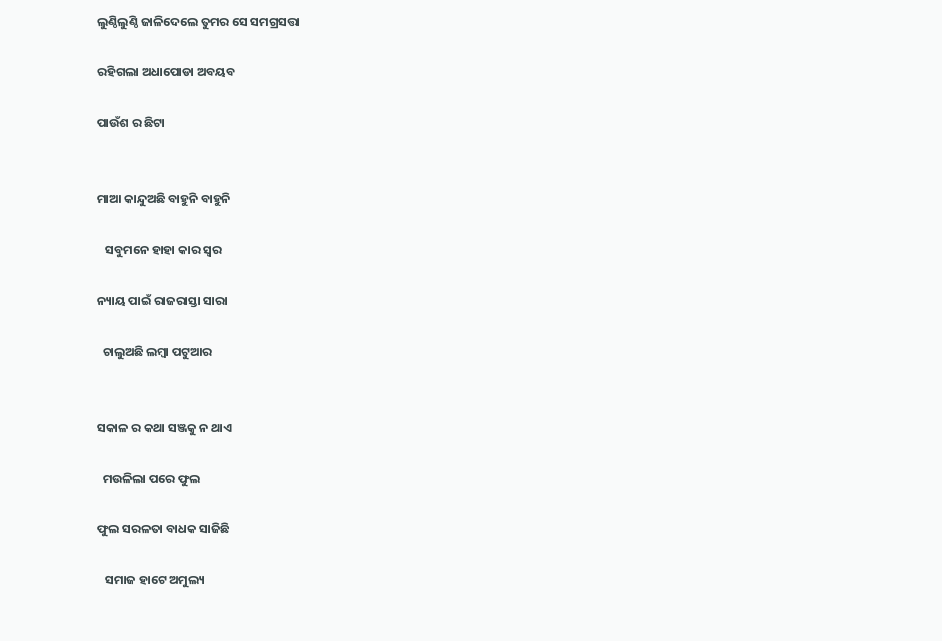ଲୁଣ୍ଠିଲୁଣ୍ଠି ଜାଳିଦେଲେ ତୁମର ସେ ସମଗ୍ରସତ୍ତା

ରହିଗଲା ଅଧାପୋଡା ଅବୟବ

ପାଉଁଶ ର ଛିଟା


ମାଆ କାନ୍ଦୁଅଛି ବାହୁନି ବାହୁନି

   ସବୁମନେ ହାହା କାର ସ୍ବର

ନ୍ୟାୟ ପାଇଁ ରାଜରାସ୍ତା ସାରା

  ଚାଲୁଅଛି ଲମ୍ବା ପଟୁଆର


ସକାଳ ର କଥା ସଞ୍ଜକୁ ନ ଥାଏ

  ମଉଳିଲା ପରେ ଫୁଲ

ଫୁଲ ସରଳତା ବାଧକ ସାଜିଛି

   ସମାଜ ହାଟେ ଅମୁଲ୍ୟ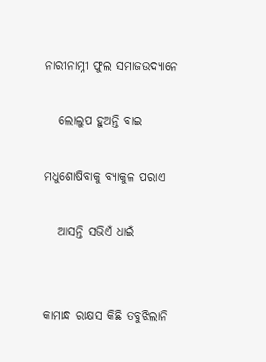ନାରୀନାମ୍ନୀ ଫୁଲ ସମାଜଉଦ୍ୟାନେ

   ଲୋଲୁପ ହୁଅନ୍ତି ବାଇ

ମଧୁଶୋଷିବାକୁ ବ୍ୟାକୁଳ ପରାଏ

   ଆସନ୍ତି ସଭିଏଁ ଧାଇଁ


କାମାନ୍ଧ ରାକ୍ଷସ କିଛି ତବୁଝିଲାନି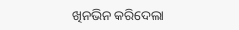ଖିନଭିନ କରିଦେଲା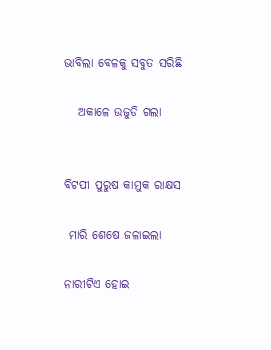ଭାବିଲା ବେଳକୁ ସବୁତ ସରିଛି

   ଅକାଳେ ଉଜୁଡି ଗଲା


ବିଟପୀ ପୁରୁଷ କାମୁକ ରାକ୍ଷସ

 ମାରି ଶେଷେ ଜଳାଇଲା

ନାରୀଟିଏ ହୋଇ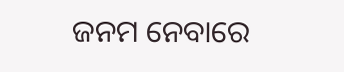ଜନମ ନେବାରେ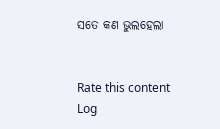ସତେ କଣ ଭୁଲହେଲା


Rate this content
Log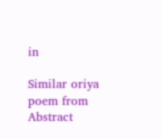in

Similar oriya poem from Abstract